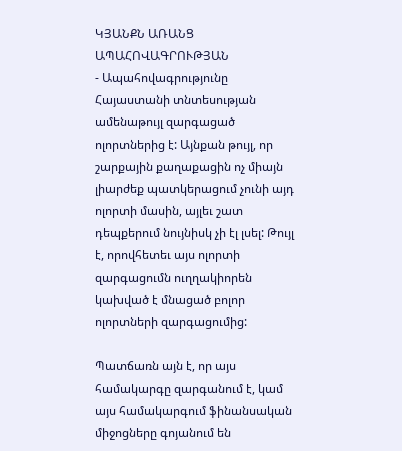ԿՅԱՆՔՆ ԱՌԱՆՑ ԱՊԱՀՈՎԱԳՐՈՒԹՅԱՆ
- Ապահովագրությունը Հայաստանի տնտեսության ամենաթույլ զարգացած ոլորտներից է: Այնքան թույլ, որ շարքային քաղաքացին ոչ միայն լիարժեք պատկերացում չունի այդ ոլորտի մասին, այլեւ շատ դեպքերում նույնիսկ չի էլ լսել: Թույլ է, որովհետեւ այս ոլորտի զարգացումն ուղղակիորեն կախված է մնացած բոլոր ոլորտների զարգացումից:

Պատճառն այն է, որ այս համակարգը զարգանում է, կամ այս համակարգում ֆինանսական միջոցները գոյանում են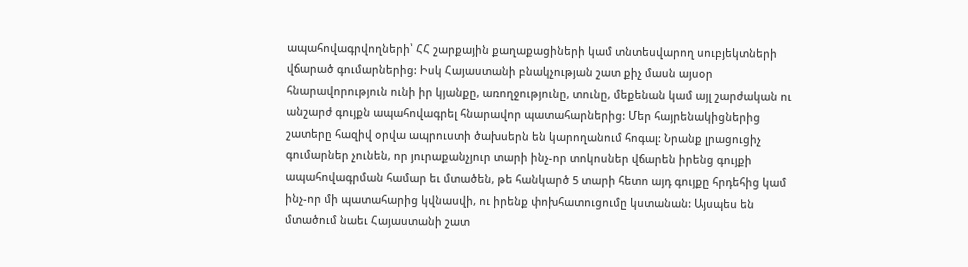ապահովագրվողների՝ ՀՀ շարքային քաղաքացիների կամ տնտեսվարող սուբյեկտների վճարած գումարներից: Իսկ Հայաստանի բնակչության շատ քիչ մասն այսօր հնարավորություն ունի իր կյանքը, առողջությունը, տունը, մեքենան կամ այլ շարժական ու անշարժ գույքն ապահովագրել հնարավոր պատահարներից: Մեր հայրենակիցներից շատերը հազիվ օրվա ապրուստի ծախսերն են կարողանում հոգալ: Նրանք լրացուցիչ գումարներ չունեն, որ յուրաքանչյուր տարի ինչ-որ տոկոսներ վճարեն իրենց գույքի ապահովագրման համար եւ մտածեն, թե հանկարծ 5 տարի հետո այդ գույքը հրդեհից կամ ինչ-որ մի պատահարից կվնասվի, ու իրենք փոխհատուցումը կստանան: Այսպես են մտածում նաեւ Հայաստանի շատ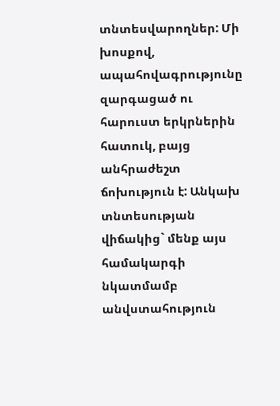տնտեսվարողներ: Մի խոսքով, ապահովագրությունը զարգացած ու հարուստ երկրներին հատուկ, բայց անհրաժեշտ ճոխություն է: Անկախ տնտեսության վիճակից` մենք այս համակարգի նկատմամբ անվստահություն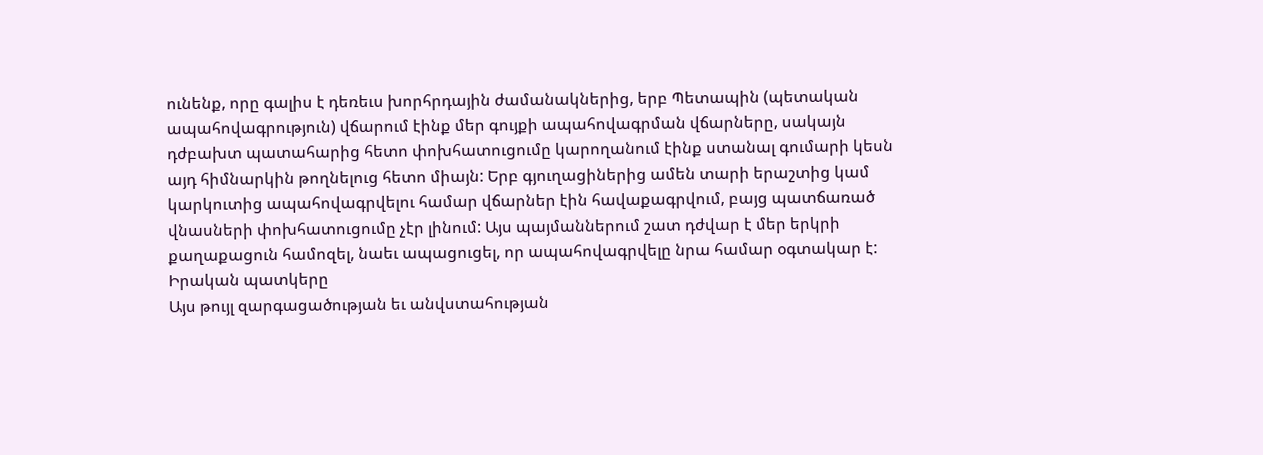ունենք, որը գալիս է դեռեւս խորհրդային ժամանակներից, երբ Պետապին (պետական ապահովագրություն) վճարում էինք մեր գույքի ապահովագրման վճարները, սակայն դժբախտ պատահարից հետո փոխհատուցումը կարողանում էինք ստանալ գումարի կեսն այդ հիմնարկին թողնելուց հետո միայն: Երբ գյուղացիներից ամեն տարի երաշտից կամ կարկուտից ապահովագրվելու համար վճարներ էին հավաքագրվում, բայց պատճառած վնասների փոխհատուցումը չէր լինում: Այս պայմաններում շատ դժվար է մեր երկրի քաղաքացուն համոզել, նաեւ ապացուցել, որ ապահովագրվելը նրա համար օգտակար է:
Իրական պատկերը
Այս թույլ զարգացածության եւ անվստահության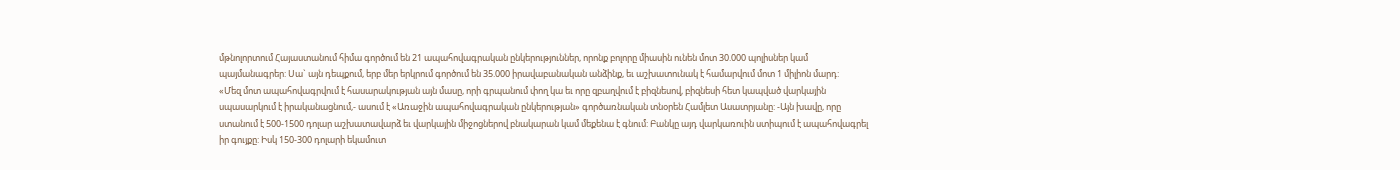մթնոլորտում Հայաստանում հիմա գործում են 21 ապահովագրական ընկերություններ, որոնք բոլորը միասին ունեն մոտ 30.000 պոլիսներ կամ պայմանագրեր: Սա` այն դեպքում, երբ մեր երկրում գործում են 35.000 իրավաբանական անձինք, եւ աշխատունակ է համարվում մոտ 1 միլիոն մարդ:
«Մեզ մոտ ապահովագրվում է հասարակության այն մասը, որի գրպանում փող կա եւ որը զբաղվում է բիզնեսով, բիզնեսի հետ կապված վարկային սպասարկում է իրականացնում,- ասում է «Առաջին ապահովագրական ընկերության» գործառնական տնօրեն Համլետ Ասատրյանը: -Այն խավը, որը ստանում է 500-1500 դոլար աշխատավարձ եւ վարկային միջոցներով բնակարան կամ մեքենա է գնում: Բանկը այդ վարկառուին ստիպում է ապահովագրել իր գույքը: Իսկ 150-300 դոլարի եկամուտ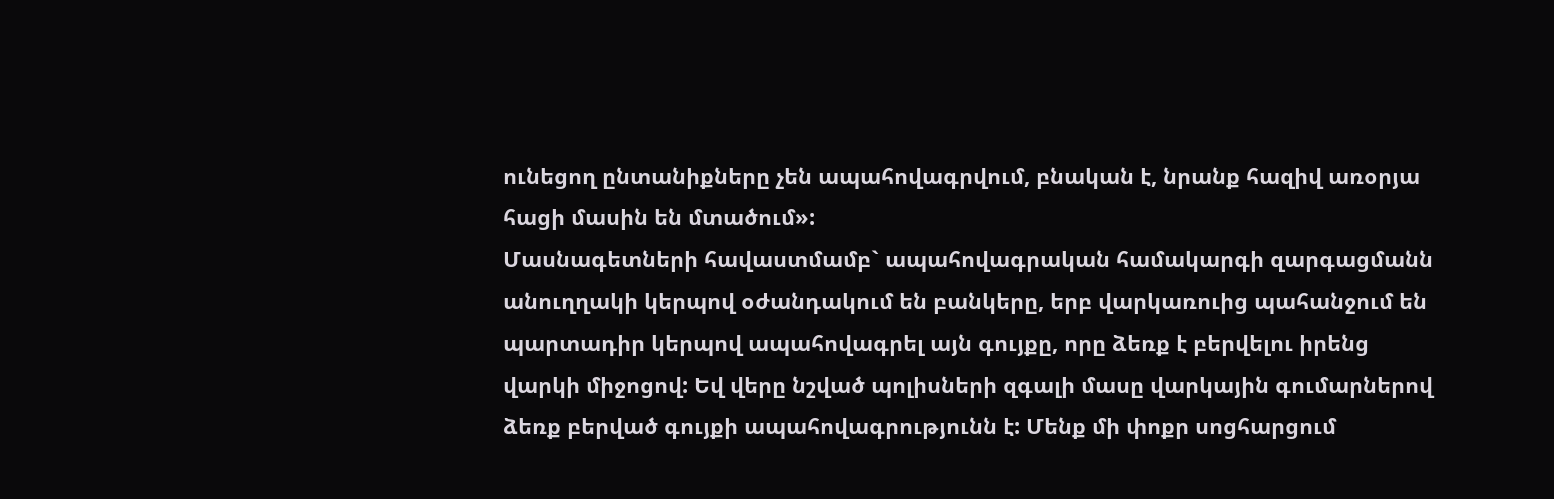ունեցող ընտանիքները չեն ապահովագրվում, բնական է, նրանք հազիվ առօրյա հացի մասին են մտածում»:
Մասնագետների հավաստմամբ` ապահովագրական համակարգի զարգացմանն անուղղակի կերպով օժանդակում են բանկերը, երբ վարկառուից պահանջում են պարտադիր կերպով ապահովագրել այն գույքը, որը ձեռք է բերվելու իրենց վարկի միջոցով: Եվ վերը նշված պոլիսների զգալի մասը վարկային գումարներով ձեռք բերված գույքի ապահովագրությունն է: Մենք մի փոքր սոցհարցում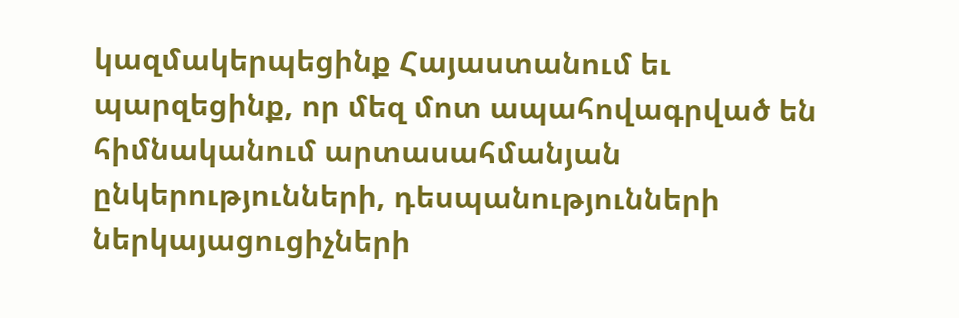կազմակերպեցինք Հայաստանում եւ պարզեցինք, որ մեզ մոտ ապահովագրված են հիմնականում արտասահմանյան ընկերությունների, դեսպանությունների ներկայացուցիչների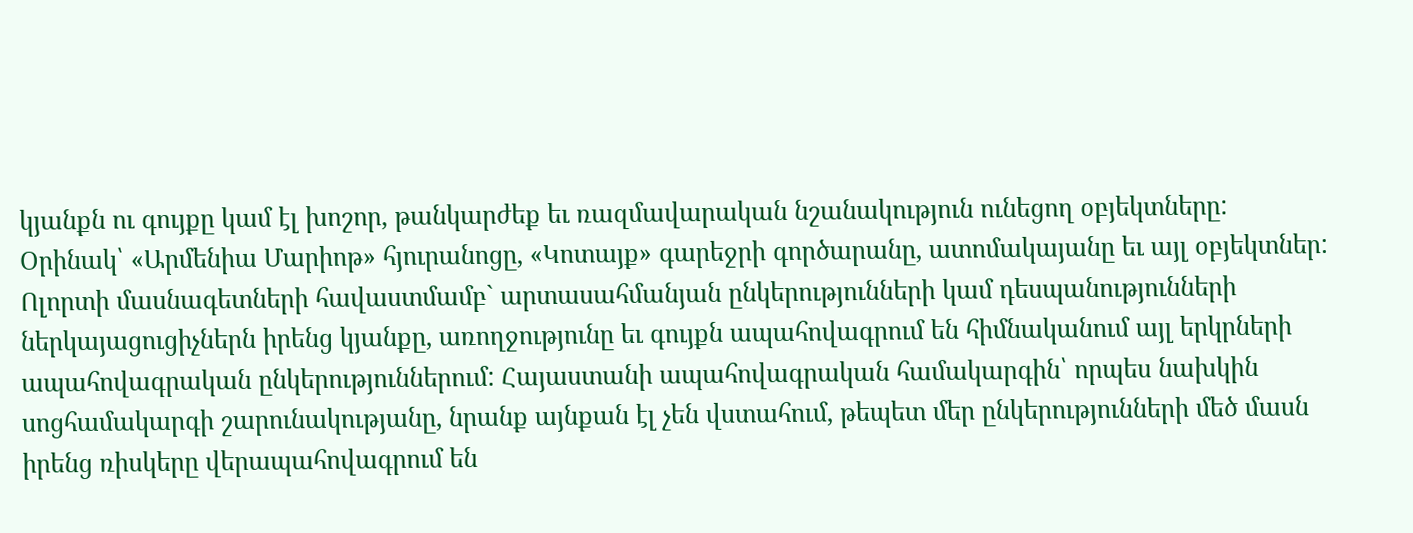կյանքն ու գույքը կամ էլ խոշոր, թանկարժեք եւ ռազմավարական նշանակություն ունեցող օբյեկտները: Օրինակ՝ «Արմենիա Մարիոթ» հյուրանոցը, «Կոտայք» գարեջրի գործարանը, ատոմակայանը եւ այլ օբյեկտներ: Ոլորտի մասնագետների հավաստմամբ` արտասահմանյան ընկերությունների կամ դեսպանությունների ներկայացուցիչներն իրենց կյանքը, առողջությունը եւ գույքն ապահովագրում են հիմնականում այլ երկրների ապահովագրական ընկերություններում: Հայաստանի ապահովագրական համակարգին՝ որպես նախկին սոցհամակարգի շարունակությանը, նրանք այնքան էլ չեն վստահում, թեպետ մեր ընկերությունների մեծ մասն իրենց ռիսկերը վերապահովագրում են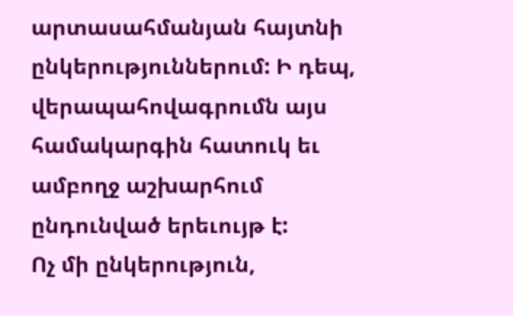արտասահմանյան հայտնի ընկերություններում: Ի դեպ, վերապահովագրումն այս համակարգին հատուկ եւ ամբողջ աշխարհում ընդունված երեւույթ է:
Ոչ մի ընկերություն,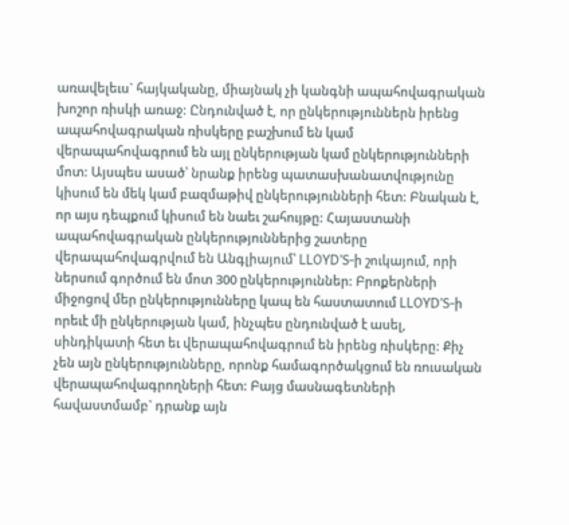առավելեւս` հայկականը, միայնակ չի կանգնի ապահովագրական խոշոր ռիսկի առաջ: Ընդունված է, որ ընկերություններն իրենց ապահովագրական ռիսկերը բաշխում են կամ վերապահովագրում են այլ ընկերության կամ ընկերությունների մոտ: Այսպես ասած՝ նրանք իրենց պատասխանատվությունը կիսում են մեկ կամ բազմաթիվ ընկերությունների հետ: Բնական է, որ այս դեպքում կիսում են նաեւ շահույթը: Հայաստանի ապահովագրական ընկերություններից շատերը վերապահովագրվում են Անգլիայում՝ LLOYD’S-ի շուկայում, որի ներսում գործում են մոտ 300 ընկերություններ: Բրոքերների միջոցով մեր ընկերությունները կապ են հաստատում LLOYD’S-ի որեւէ մի ընկերության կամ, ինչպես ընդունված է ասել, սինդիկատի հետ եւ վերապահովագրում են իրենց ռիսկերը: Քիչ չեն այն ընկերությունները, որոնք համագործակցում են ռուսական վերապահովագրողների հետ: Բայց մասնագետների հավաստմամբ` դրանք այն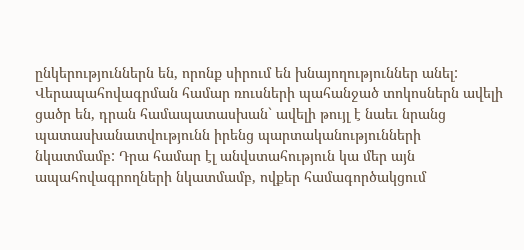ընկերություններն են, որոնք սիրում են խնայողություններ անել: Վերապահովագրման համար ռուսների պահանջած տոկոսներն ավելի ցածր են, դրան համապատասխան` ավելի թույլ է նաեւ նրանց պատասխանատվությունն իրենց պարտականությունների նկատմամբ: Դրա համար էլ անվստահություն կա մեր այն ապահովագրողների նկատմամբ, ովքեր համագործակցում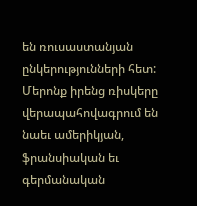են ռուսաստանյան ընկերությունների հետ: Մերոնք իրենց ռիսկերը վերապահովագրում են նաեւ ամերիկյան, ֆրանսիական եւ գերմանական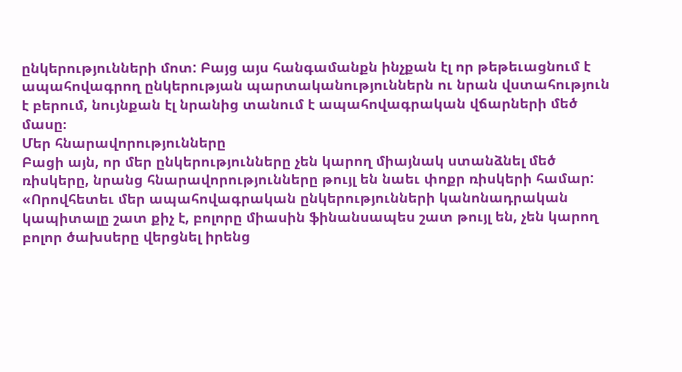ընկերությունների մոտ: Բայց այս հանգամանքն ինչքան էլ որ թեթեւացնում է ապահովագրող ընկերության պարտականություններն ու նրան վստահություն է բերում, նույնքան էլ նրանից տանում է ապահովագրական վճարների մեծ մասը։
Մեր հնարավորությունները
Բացի այն, որ մեր ընկերությունները չեն կարող միայնակ ստանձնել մեծ ռիսկերը, նրանց հնարավորությունները թույլ են նաեւ փոքր ռիսկերի համար: «Որովհետեւ մեր ապահովագրական ընկերությունների կանոնադրական կապիտալը շատ քիչ է, բոլորը միասին ֆինանսապես շատ թույլ են, չեն կարող բոլոր ծախսերը վերցնել իրենց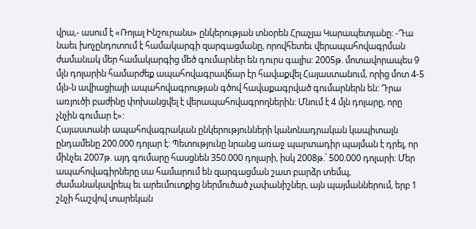վրա,- ասում է «Ռոյալ Ինշուրանս» ընկերության տնօրեն Հրաչյա Կարապետյանը: -Դա նաեւ խոչընդոտում է համակարգի զարգացմանը, որովհետեւ վերապահովագրման ժամանակ մեր համակարգից մեծ գումարներ են դուրս գալիս: 2005թ. մոտավորապես 9 մլն դոլարին համարժեք ապահովագրավճար էր հավաքվել Հայաստանում, որից մոտ 4-5 մլն-ն ավիացիայի ապահովագրության գծով հավաքագրված գումարներն են: Դրա առյուծի բաժինը փոխանցվել է վերապահովագրողներին: Մնում է 4 մլն դոլարը, որը չնչին գումար է»:
Հայաստանի ապահովագրական ընկերությունների կանոնադրական կապիտալն ընդամենը 200.000 դոլար է: Պետությունը նրանց առաջ պարտադիր պայման է դրել, որ մինչեւ 2007թ. այդ գումարը հասցնեն 350.000 դոլարի, իսկ 2008թ.՝ 500.000 դոլարի: Մեր ապահովագիրները սա համարում են զարգացման շատ բարձր տեմպ, ժամանակավրեպ եւ արեւմուտքից ներմուծած չափանիշներ, այն պայմաններում, երբ 1 շնչի հաշվով տարեկան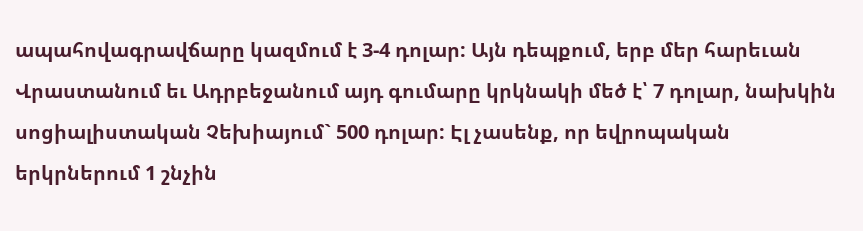ապահովագրավճարը կազմում է 3-4 դոլար: Այն դեպքում, երբ մեր հարեւան Վրաստանում եւ Ադրբեջանում այդ գումարը կրկնակի մեծ է՝ 7 դոլար, նախկին սոցիալիստական Չեխիայում` 500 դոլար: Էլ չասենք, որ եվրոպական երկրներում 1 շնչին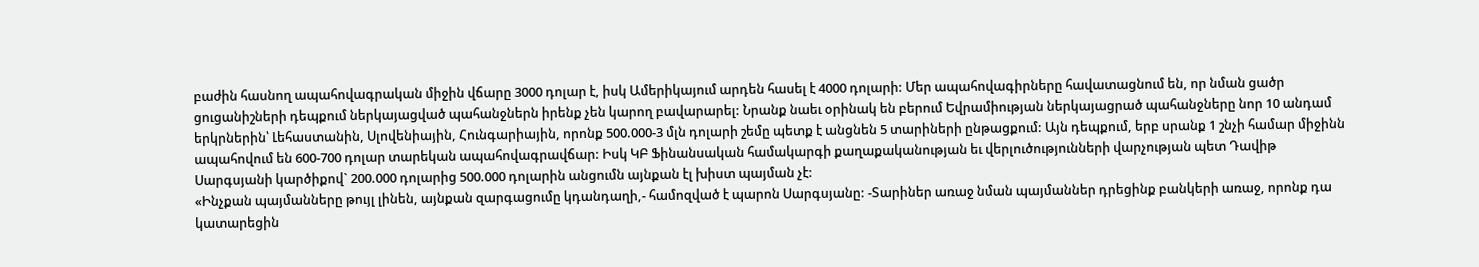բաժին հասնող ապահովագրական միջին վճարը 3000 դոլար է, իսկ Ամերիկայում արդեն հասել է 4000 դոլարի: Մեր ապահովագիրները հավատացնում են, որ նման ցածր ցուցանիշների դեպքում ներկայացված պահանջներն իրենք չեն կարող բավարարել: Նրանք նաեւ օրինակ են բերում Եվրամիության ներկայացրած պահանջները նոր 10 անդամ երկրներին՝ Լեհաստանին, Սլովենիային, Հունգարիային, որոնք 500.000-3 մլն դոլարի շեմը պետք է անցնեն 5 տարիների ընթացքում: Այն դեպքում, երբ սրանք 1 շնչի համար միջինն ապահովում են 600-700 դոլար տարեկան ապահովագրավճար: Իսկ ԿԲ Ֆինանսական համակարգի քաղաքականության եւ վերլուծությունների վարչության պետ Դավիթ Սարգսյանի կարծիքով` 200.000 դոլարից 500.000 դոլարին անցումն այնքան էլ խիստ պայման չէ:
«Ինչքան պայմանները թույլ լինեն, այնքան զարգացումը կդանդաղի,- համոզված է պարոն Սարգսյանը: -Տարիներ առաջ նման պայմաններ դրեցինք բանկերի առաջ, որոնք դա կատարեցին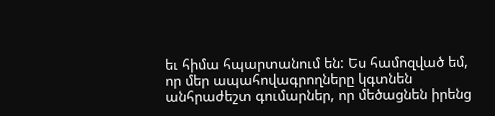եւ հիմա հպարտանում են: Ես համոզված եմ, որ մեր ապահովագրողները կգտնեն անհրաժեշտ գումարներ, որ մեծացնեն իրենց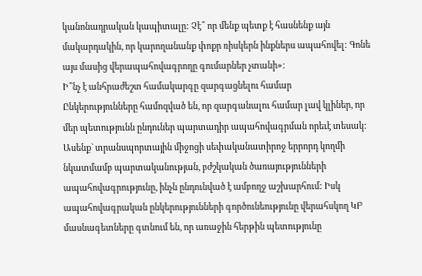կանոնադրական կապիտալը: Չէ՞ որ մենք պետք է հասնենք այն մակարդակին, որ կարողանանք փոքր ռիսկերն ինքներս ապահովել: Գոնե այս մասից վերապահովագրողը գումարներ չտանի»:
Ի՞նչ է անհրաժեշտ համակարգը զարգացնելու համար
Ընկերությունները համոզված են, որ զարգանալու համար լավ կլիներ, որ մեր պետությունն ընդուներ պարտադիր ապահովագրման որեւէ տեսակ: Ասենք` տրանսպորտային միջոցի սեփականատիրոջ երրորդ կողմի նկատմամբ պարտականության, բժշկական ծառայությունների ապահովագրությունը, ինչն ընդունված է ամբողջ աշխարհում: Իսկ ապահովագրական ընկերությունների գործունեությունը վերահսկող ԿԲ մասնագետները գտնում են, որ առաջին հերթին պետությունը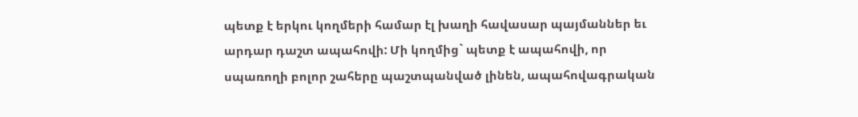պետք է երկու կողմերի համար էլ խաղի հավասար պայմաններ եւ արդար դաշտ ապահովի: Մի կողմից` պետք է ապահովի, որ սպառողի բոլոր շահերը պաշտպանված լինեն, ապահովագրական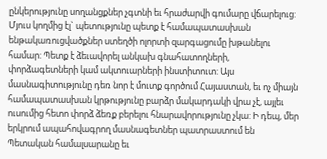ընկերությունը սողանցքներ չգտնի եւ հրաժարվի գումարը վճարելուց: Մյուս կողմից էլ` պետությունը պետք է համապատասխան ենթակառուցվածքներ ստեղծի ոլորտի զարգացումը խթանելու համար: Պետք է ձեւավորել անկախ գնահատողների, փորձագետների կամ ակտուարների ինստիտուտ: Այս մասնագիտությունը դեռ նոր է մուտք գործում Հայաստան, եւ ոչ միայն համապատասխան կրթությունը բարձր մակարդակի վրա չէ, այլեւ ուսումից հետո փորձ ձեռք բերելու հնարավորությունը չկա: Ի դեպ, մեր երկրում ապահովագրող մասնագետներ պատրաստում են Պետական համալսարանը եւ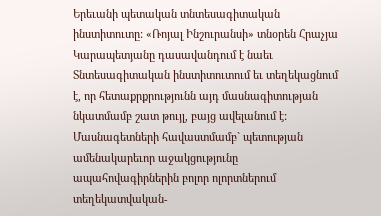Երեւանի պետական տնտեսագիտական ինստիտուտը: «Ռոյալ Ինշուրանսի» տնօրեն Հրաչյա Կարապետյանը դասավանդում է նաեւ Տնտեսագիտական ինստիտուտում եւ տեղեկացնում է, որ հետաքրքրությունն այդ մասնագիտության նկատմամբ շատ թույլ, բայց ավելանում է:
Մասնագետների հավաստմամբ` պետության ամենակարեւոր աջակցությունը ապահովագիրներին բոլոր ոլորտներում տեղեկատվական-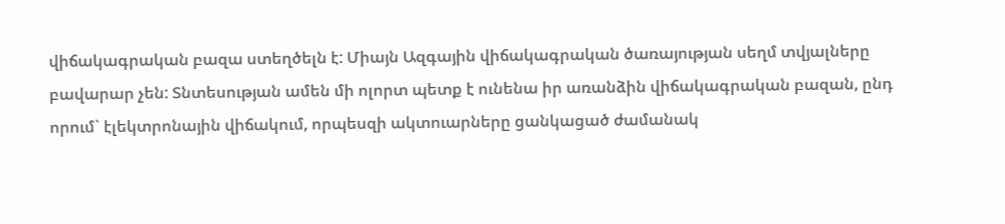վիճակագրական բազա ստեղծելն է: Միայն Ազգային վիճակագրական ծառայության սեղմ տվյալները բավարար չեն: Տնտեսության ամեն մի ոլորտ պետք է ունենա իր առանձին վիճակագրական բազան, ընդ որում` էլեկտրոնային վիճակում, որպեսզի ակտուարները ցանկացած ժամանակ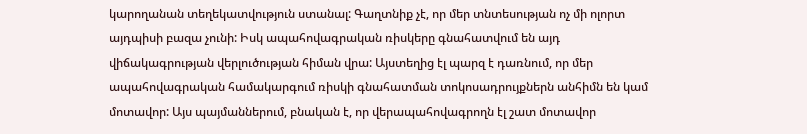կարողանան տեղեկատվություն ստանալ: Գաղտնիք չէ, որ մեր տնտեսության ոչ մի ոլորտ այդպիսի բազա չունի: Իսկ ապահովագրական ռիսկերը գնահատվում են այդ վիճակագրության վերլուծության հիման վրա: Այստեղից էլ պարզ է դառնում, որ մեր ապահովագրական համակարգում ռիսկի գնահատման տոկոսադրույքներն անհիմն են կամ մոտավոր: Այս պայմաններում, բնական է, որ վերապահովագրողն էլ շատ մոտավոր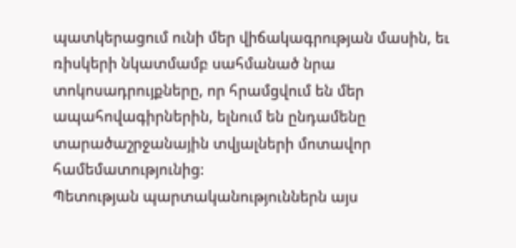պատկերացում ունի մեր վիճակագրության մասին, եւ ռիսկերի նկատմամբ սահմանած նրա տոկոսադրույքները, որ հրամցվում են մեր ապահովագիրներին, ելնում են ընդամենը տարածաշրջանային տվյալների մոտավոր համեմատությունից:
Պետության պարտականություններն այս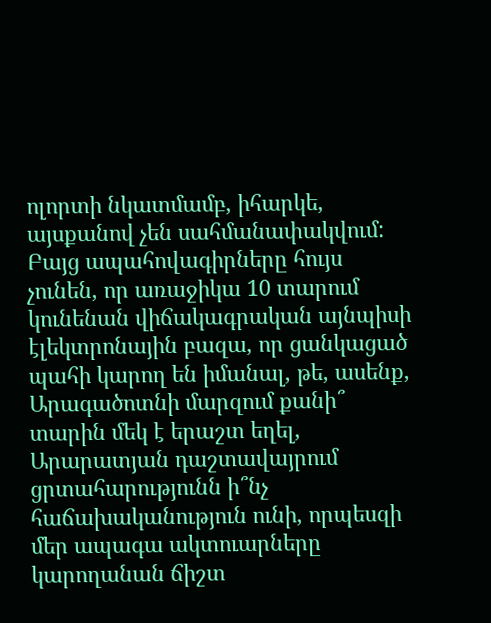ոլորտի նկատմամբ, իհարկե, այսքանով չեն սահմանափակվում: Բայց ապահովագիրները հույս չունեն, որ առաջիկա 10 տարում կունենան վիճակագրական այնպիսի էլեկտրոնային բազա, որ ցանկացած պահի կարող են իմանալ, թե, ասենք, Արագածոտնի մարզում քանի՞ տարին մեկ է երաշտ եղել, Արարատյան դաշտավայրում ցրտահարությունն ի՞նչ հաճախականություն ունի, որպեսզի մեր ապագա ակտուարները կարողանան ճիշտ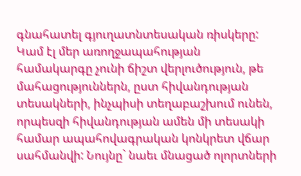գնահատել գյուղատնտեսական ռիսկերը: Կամ էլ մեր առողջապահության համակարգը չունի ճիշտ վերլուծություն, թե մահացություններն, ըստ հիվանդության տեսակների, ինչպիսի տեղաբաշխում ունեն, որպեսզի հիվանդության ամեն մի տեսակի համար ապահովագրական կոնկրետ վճար սահմանվի: Նույնը` նաեւ մնացած ոլորտների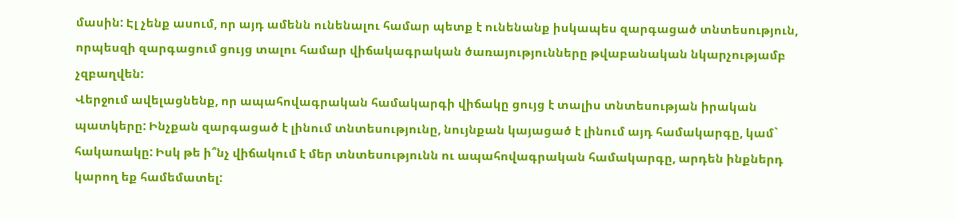մասին: Էլ չենք ասում, որ այդ ամենն ունենալու համար պետք է ունենանք իսկապես զարգացած տնտեսություն, որպեսզի զարգացում ցույց տալու համար վիճակագրական ծառայությունները թվաբանական նկարչությամբ չզբաղվեն:
Վերջում ավելացնենք, որ ապահովագրական համակարգի վիճակը ցույց է տալիս տնտեսության իրական պատկերը: Ինչքան զարգացած է լինում տնտեսությունը, նույնքան կայացած է լինում այդ համակարգը, կամ` հակառակը: Իսկ թե ի՞նչ վիճակում է մեր տնտեսությունն ու ապահովագրական համակարգը, արդեն ինքներդ կարող եք համեմատել: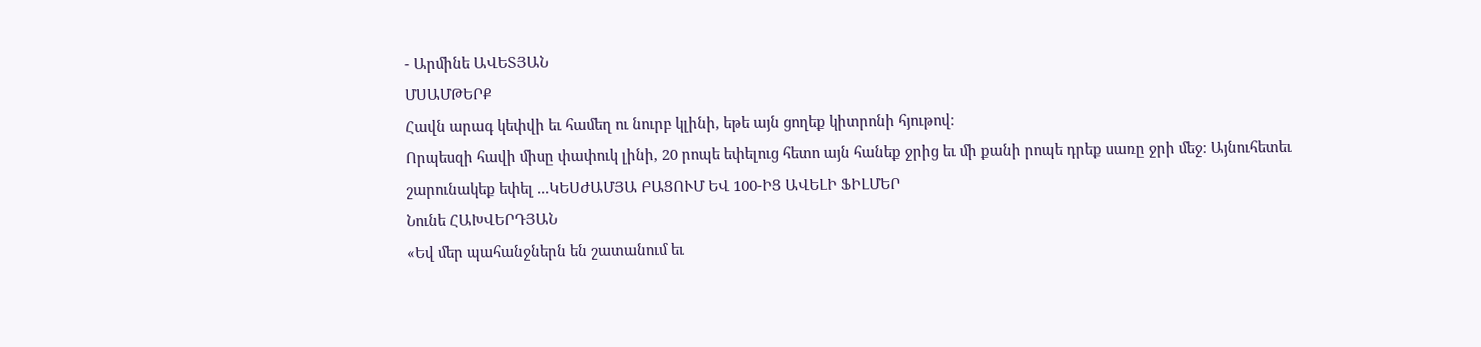- Արմինե ԱՎԵՏՅԱՆ
ՄՍԱՄԹԵՐՔ
Հավն արագ կեփվի եւ համեղ ու նուրբ կլինի, եթե այն ցողեք կիտրոնի հյութով։
Որպեսզի հավի միսը փափուկ լինի, 20 րոպե եփելուց հետո այն հանեք ջրից եւ մի քանի րոպե դրեք սառը ջրի մեջ։ Այնուհետեւ շարունակեք եփել ...ԿԵՍԺԱՄՅԱ ԲԱՑՈՒՄ ԵՎ 100-ԻՑ ԱՎԵԼԻ ՖԻԼՄԵՐ
Նունե ՀԱԽՎԵՐԴՅԱՆ
«Եվ մեր պահանջներն են շատանում եւ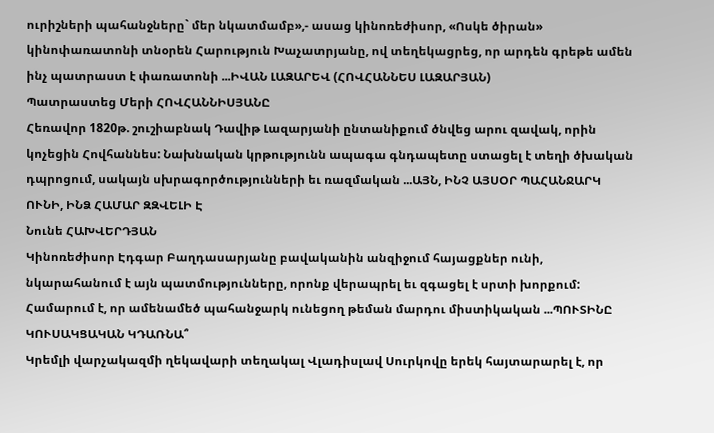ուրիշների պահանջները` մեր նկատմամբ»,- ասաց կինոռեժիսոր, «Ոսկե ծիրան» կինոփառատոնի տնօրեն Հարություն Խաչատրյանը, ով տեղեկացրեց, որ արդեն գրեթե ամեն ինչ պատրաստ է փառատոնի ...ԻՎԱՆ ԼԱԶԱՐԵՎ (ՀՈՎՀԱՆՆԵՍ ԼԱԶԱՐՅԱՆ)
Պատրաստեց Մերի ՀՈՎՀԱՆՆԻՍՅԱՆԸ
Հեռավոր 1820թ. շուշիաբնակ Դավիթ Լազարյանի ընտանիքում ծնվեց արու զավակ, որին կոչեցին Հովհաննես: Նախնական կրթությունն ապագա գնդապետը ստացել է տեղի ծխական դպրոցում, սակայն սխրագործությունների եւ ռազմական ...ԱՅՆ, ԻՆՉ ԱՅՍՕՐ ՊԱՀԱՆՋԱՐԿ ՈՒՆԻ, ԻՆՁ ՀԱՄԱՐ ԶԶՎԵԼԻ Է
Նունե ՀԱԽՎԵՐԴՅԱՆ
Կինոռեժիսոր Էդգար Բաղդասարյանը բավականին անզիջում հայացքներ ունի, նկարահանում է այն պատմությունները, որոնք վերապրել եւ զգացել է սրտի խորքում: Համարում է, որ ամենամեծ պահանջարկ ունեցող թեման մարդու միստիկական ...ՊՈՒՏԻՆԸ ԿՈՒՍԱԿՑԱԿԱՆ ԿԴԱՌՆԱ՞
Կրեմլի վարչակազմի ղեկավարի տեղակալ Վլադիսլավ Սուրկովը երեկ հայտարարել է, որ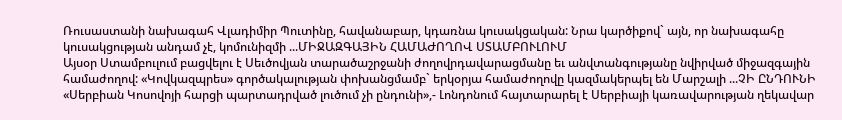Ռուսաստանի նախագահ Վլադիմիր Պուտինը, հավանաբար, կդառնա կուսակցական: Նրա կարծիքով` այն, որ նախագահը կուսակցության անդամ չէ, կոմունիզմի ...ՄԻՋԱԶԳԱՅԻՆ ՀԱՄԱԺՈՂՈՎ ՍՏԱՄԲՈՒԼՈՒՄ
Այսօր Ստամբուլում բացվելու է Սեւծովյան տարածաշրջանի ժողովրդավարացմանը եւ անվտանգությանը նվիրված միջազգային համաժողով: «Կովկազպրես» գործակալության փոխանցմամբ` երկօրյա համաժողովը կազմակերպել են Մարշալի ...ՉԻ ԸՆԴՈՒՆԻ
«Սերբիան Կոսովոյի հարցի պարտադրված լուծում չի ընդունի»,- Լոնդոնում հայտարարել է Սերբիայի կառավարության ղեկավար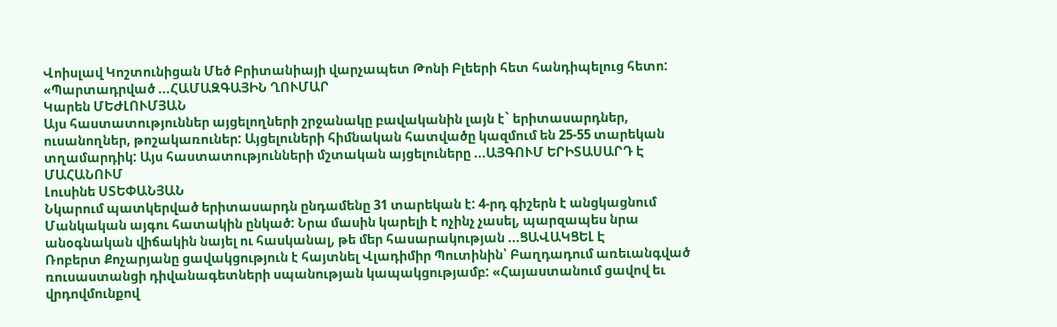Վոիսլավ Կոշտունիցան Մեծ Բրիտանիայի վարչապետ Թոնի Բլեերի հետ հանդիպելուց հետո: «Պարտադրված ...ՀԱՄԱԶԳԱՅԻՆ ՂՈՒՄԱՐ
Կարեն ՄԵԺԼՈՒՄՅԱՆ
Այս հաստատություններ այցելողների շրջանակը բավականին լայն է` երիտասարդներ, ուսանողներ, թոշակառուներ: Այցելուների հիմնական հատվածը կազմում են 25-55 տարեկան տղամարդիկ: Այս հաստատությունների մշտական այցելուները ...ԱՅԳՈՒՄ ԵՐԻՏԱՍԱՐԴ Է ՄԱՀԱՆՈՒՄ
Լուսինե ՍՏԵՓԱՆՅԱՆ
Նկարում պատկերված երիտասարդն ընդամենը 31 տարեկան է: 4-րդ գիշերն է անցկացնում Մանկական այգու հատակին ընկած: Նրա մասին կարելի է ոչինչ չասել, պարզապես նրա անօգնական վիճակին նայել ու հասկանալ, թե մեր հասարակության ...ՑԱՎԱԿՑԵԼ Է
Ռոբերտ Քոչարյանը ցավակցություն է հայտնել Վլադիմիր Պուտինին՝ Բաղդադում առեւանգված ռուսաստանցի դիվանագետների սպանության կապակցությամբ: «Հայաստանում ցավով եւ վրդովմունքով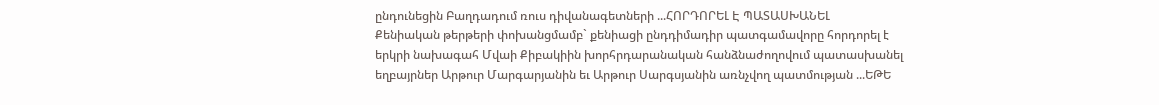ընդունեցին Բաղդադում ռուս դիվանագետների ...ՀՈՐԴՈՐԵԼ Է ՊԱՏԱՍԽԱՆԵԼ
Քենիական թերթերի փոխանցմամբ` քենիացի ընդդիմադիր պատգամավորը հորդորել է երկրի նախագահ Մվաի Քիբակիին խորհրդարանական հանձնաժողովում պատասխանել եղբայրներ Արթուր Մարգարյանին եւ Արթուր Սարգսյանին առնչվող պատմության ...ԵԹԵ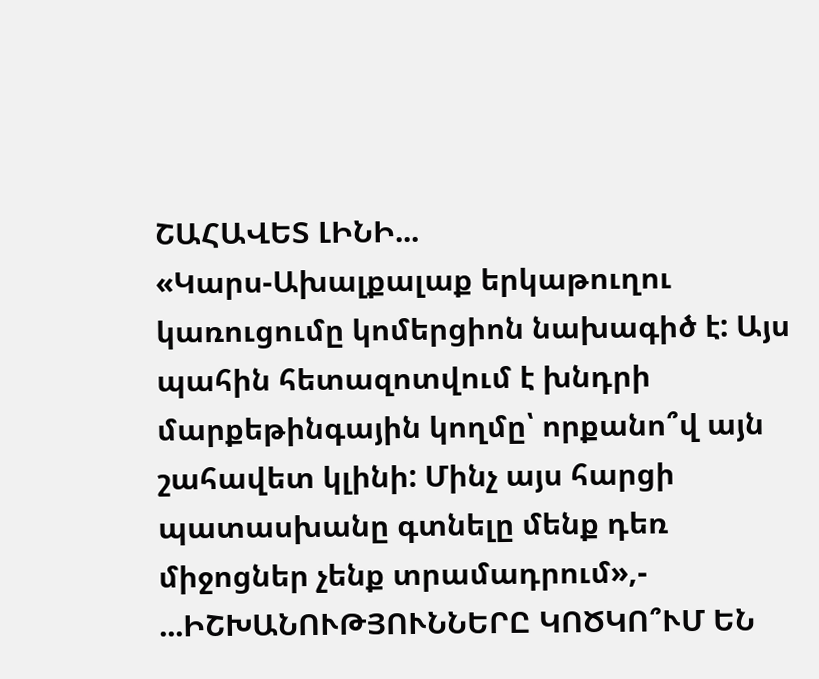ՇԱՀԱՎԵՏ ԼԻՆԻ...
«Կարս-Ախալքալաք երկաթուղու կառուցումը կոմերցիոն նախագիծ է: Այս պահին հետազոտվում է խնդրի մարքեթինգային կողմը՝ որքանո՞վ այն շահավետ կլինի: Մինչ այս հարցի պատասխանը գտնելը մենք դեռ միջոցներ չենք տրամադրում»,- ...ԻՇԽԱՆՈՒԹՅՈՒՆՆԵՐԸ ԿՈԾԿՈ՞ՒՄ ԵՆ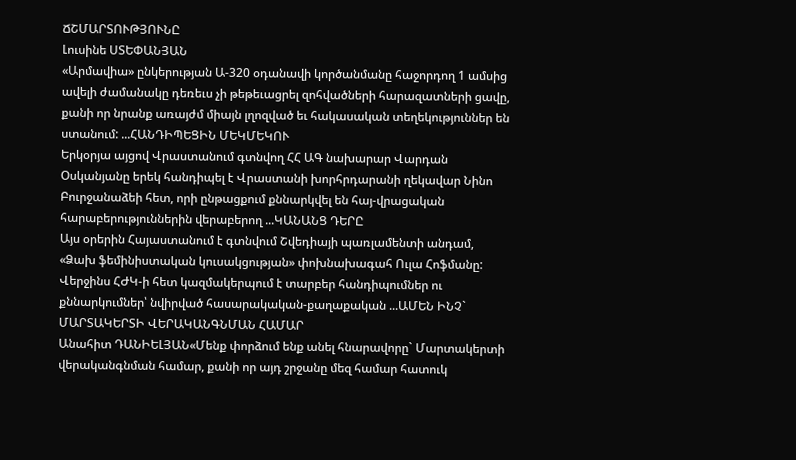ՃՇՄԱՐՏՈՒԹՅՈՒՆԸ
Լուսինե ՍՏԵՓԱՆՅԱՆ
«Արմավիա» ընկերության Ա-320 օդանավի կործանմանը հաջորդող 1 ամսից ավելի ժամանակը դեռեւս չի թեթեւացրել զոհվածների հարազատների ցավը, քանի որ նրանք առայժմ միայն լղոզված եւ հակասական տեղեկություններ են ստանում: ...ՀԱՆԴԻՊԵՑԻՆ ՄԵԿՄԵԿՈՒ
Երկօրյա այցով Վրաստանում գտնվող ՀՀ ԱԳ նախարար Վարդան Օսկանյանը երեկ հանդիպել է Վրաստանի խորհրդարանի ղեկավար Նինո Բուրջանաձեի հետ, որի ընթացքում քննարկվել են հայ-վրացական հարաբերություններին վերաբերող ...ԿԱՆԱՆՑ ԴԵՐԸ
Այս օրերին Հայաստանում է գտնվում Շվեդիայի պառլամենտի անդամ, «Ձախ ֆեմինիստական կուսակցության» փոխնախագահ Ուլա Հոֆմանը: Վերջինս ՀԺԿ-ի հետ կազմակերպում է տարբեր հանդիպումներ ու քննարկումներ՝ նվիրված հասարակական-քաղաքական ...ԱՄԵՆ ԻՆՉ` ՄԱՐՏԱԿԵՐՏԻ ՎԵՐԱԿԱՆԳՆՄԱՆ ՀԱՄԱՐ
Անահիտ ԴԱՆԻԵԼՅԱՆ«Մենք փորձում ենք անել հնարավորը` Մարտակերտի վերականգնման համար, քանի որ այդ շրջանը մեզ համար հատուկ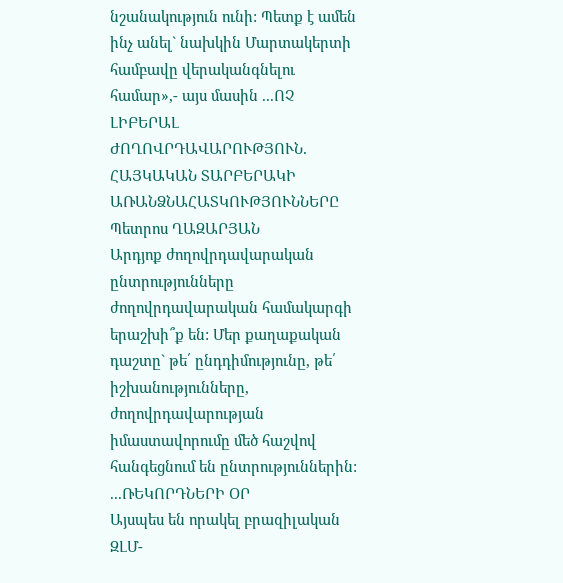նշանակություն ունի: Պետք է ամեն ինչ անել` նախկին Մարտակերտի համբավը վերականգնելու համար»,- այս մասին ...ՈՉ ԼԻԲԵՐԱԼ ԺՈՂՈՎՐԴԱՎԱՐՈՒԹՅՈՒՆ. ՀԱՅԿԱԿԱՆ ՏԱՐԲԵՐԱԿԻ ԱՌԱՆՁՆԱՀԱՏԿՈՒԹՅՈՒՆՆԵՐԸ
Պետրոս ՂԱԶԱՐՅԱՆ
Արդյոք ժողովրդավարական ընտրությունները ժողովրդավարական համակարգի երաշխի՞ք են: Մեր քաղաքական դաշտը` թե՛ ընդդիմությունը, թե՛ իշխանությունները, ժողովրդավարության իմաստավորումը մեծ հաշվով հանգեցնում են ընտրություններին: ...ՌԵԿՈՐԴՆԵՐԻ ՕՐ
Այսպես են որակել բրազիլական ԶԼՄ-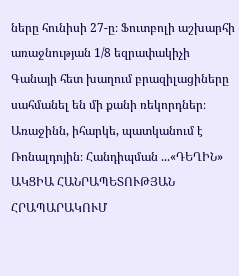ները հունիսի 27-ը։ Ֆուտբոլի աշխարհի առաջնության 1/8 եզրափակիչի Գանայի հետ խաղում բրազիլացիները սահմանել են մի քանի ռեկորդներ։ Առաջինն, իհարկե, պատկանում է Ռոնալդոյին։ Հանդիպման ...«ԴԵՂԻՆ» ԱԿՑԻԱ ՀԱՆՐԱՊԵՏՈՒԹՅԱՆ ՀՐԱՊԱՐԱԿՈՒՄ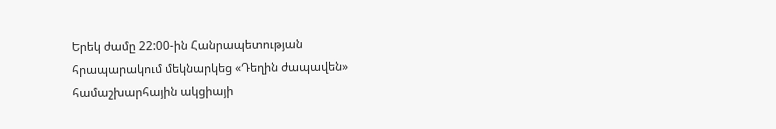Երեկ ժամը 22:00-ին Հանրապետության հրապարակում մեկնարկեց «Դեղին ժապավեն» համաշխարհային ակցիայի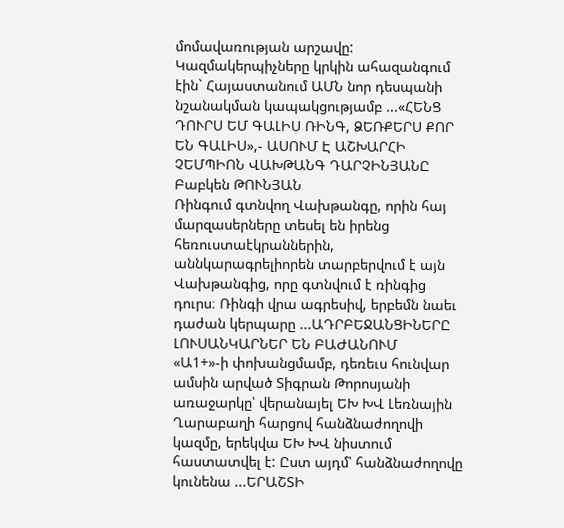մոմավառության արշավը: Կազմակերպիչները կրկին ահազանգում էին` Հայաստանում ԱՄՆ նոր դեսպանի նշանակման կապակցությամբ ...«ՀԵՆՑ ԴՈՒՐՍ ԵՄ ԳԱԼԻՍ ՌԻՆԳ, ՁԵՌՔԵՐՍ ՔՈՐ ԵՆ ԳԱԼԻՍ»,- ԱՍՈՒՄ Է ԱՇԽԱՐՀԻ ՉԵՄՊԻՈՆ ՎԱԽԹԱՆԳ ԴԱՐՉԻՆՅԱՆԸ
Բաբկեն ԹՈՒՆՅԱՆ
Ռինգում գտնվող Վախթանգը, որին հայ մարզասերները տեսել են իրենց հեռուստաէկրաններին, աննկարագրելիորեն տարբերվում է այն Վախթանգից, որը գտնվում է ռինգից դուրս։ Ռինգի վրա ագրեսիվ, երբեմն նաեւ դաժան կերպարը ...ԱԴՐԲԵՋԱՆՑԻՆԵՐԸ ԼՈՒՍԱՆԿԱՐՆԵՐ ԵՆ ԲԱԺԱՆՈՒՄ
«Ա1+»-ի փոխանցմամբ, դեռեւս հունվար ամսին արված Տիգրան Թորոսյանի առաջարկը՝ վերանայել ԵԽ ԽՎ Լեռնային Ղարաբաղի հարցով հանձնաժողովի կազմը, երեկվա ԵԽ ԽՎ նիստում հաստատվել է: Ըստ այդմ՝ հանձնաժողովը կունենա ...ԵՐԱՇՏԻ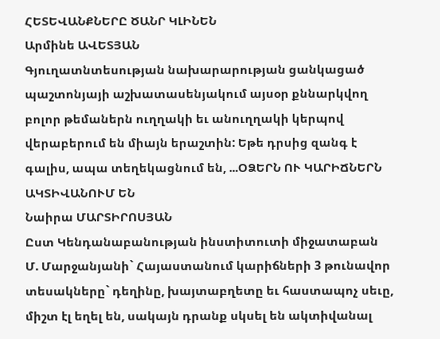ՀԵՏԵՎԱՆՔՆԵՐԸ ԾԱՆՐ ԿԼԻՆԵՆ
Արմինե ԱՎԵՏՅԱՆ
Գյուղատնտեսության նախարարության ցանկացած պաշտոնյայի աշխատասենյակում այսօր քննարկվող բոլոր թեմաներն ուղղակի եւ անուղղակի կերպով վերաբերում են միայն երաշտին: Եթե դրսից զանգ է գալիս, ապա տեղեկացնում են, ...ՕՁԵՐՆ ՈՒ ԿԱՐԻՃՆԵՐՆ ԱԿՏԻՎԱՆՈՒՄ ԵՆ
Նաիրա ՄԱՐՏԻՐՈՍՅԱՆ
Ըստ Կենդանաբանության ինստիտուտի միջատաբան Մ. Մարջանյանի` Հայաստանում կարիճների 3 թունավոր տեսակները` դեղինը, խայտաբղետը եւ հաստապոչ սեւը, միշտ էլ եղել են, սակայն դրանք սկսել են ակտիվանալ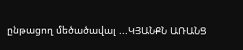ընթացող մեծածավալ ...ԿՅԱՆՔՆ ԱՌԱՆՑ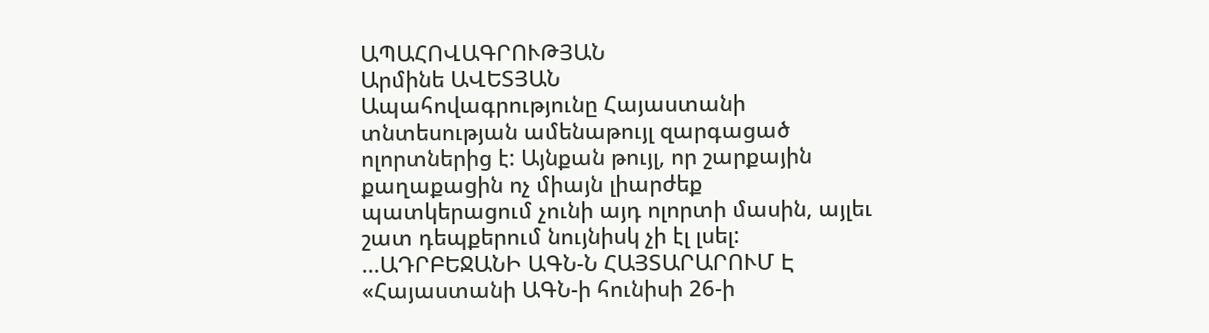ԱՊԱՀՈՎԱԳՐՈՒԹՅԱՆ
Արմինե ԱՎԵՏՅԱՆ
Ապահովագրությունը Հայաստանի տնտեսության ամենաթույլ զարգացած ոլորտներից է: Այնքան թույլ, որ շարքային քաղաքացին ոչ միայն լիարժեք պատկերացում չունի այդ ոլորտի մասին, այլեւ շատ դեպքերում նույնիսկ չի էլ լսել: ...ԱԴՐԲԵՋԱՆԻ ԱԳՆ-Ն ՀԱՅՏԱՐԱՐՈՒՄ Է
«Հայաստանի ԱԳՆ-ի հունիսի 26-ի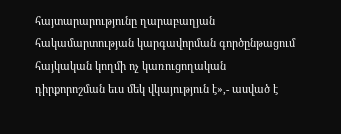հայտարարությունը ղարաբաղյան հակամարտության կարգավորման գործընթացում հայկական կողմի ոչ կառուցողական դիրքորոշման եւս մեկ վկայություն է»,- ասված է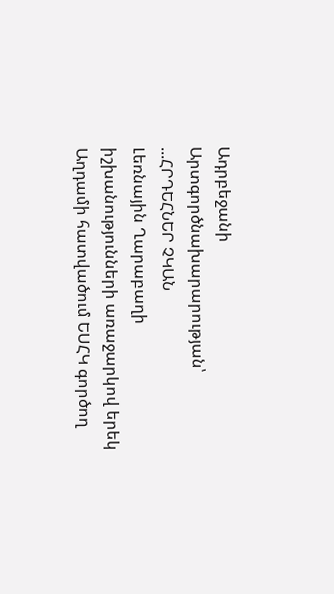Ադրբեջանի Արտգործնախարարության՝ ...ՀՐԴԵՀՆԵՐ ՉԿԱՆ
Լեռնային Ղարաբաղի իշխանությունների առաջարկով երեկ Աղդամի հատվածում ԵՍՀԿ գործող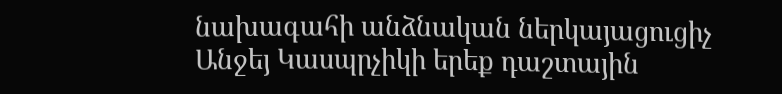նախագահի անձնական ներկայացուցիչ Անջեյ Կասպրչիկի երեք դաշտային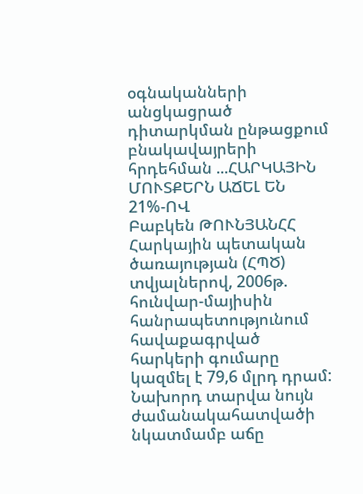օգնականների անցկացրած դիտարկման ընթացքում բնակավայրերի հրդեհման ...ՀԱՐԿԱՅԻՆ ՄՈՒՏՔԵՐՆ ԱՃԵԼ ԵՆ 21%-ՈՎ
Բաբկեն ԹՈՒՆՅԱՆՀՀ Հարկային պետական ծառայության (ՀՊԾ) տվյալներով, 2006թ. հունվար-մայիսին հանրապետությունում հավաքագրված հարկերի գումարը կազմել է 79,6 մլրդ դրամ: Նախորդ տարվա նույն ժամանակահատվածի նկատմամբ աճը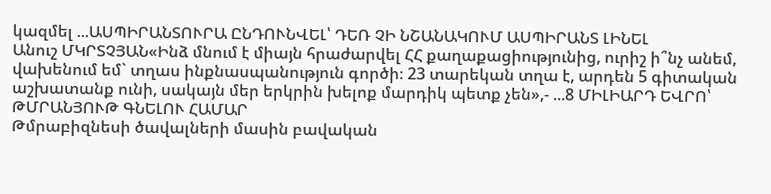կազմել ...ԱՍՊԻՐԱՆՏՈՒՐԱ ԸՆԴՈՒՆՎԵԼ՝ ԴԵՌ ՉԻ ՆՇԱՆԱԿՈՒՄ ԱՍՊԻՐԱՆՏ ԼԻՆԵԼ
Անուշ ՄԿՐՏՉՅԱՆ«Ինձ մնում է միայն հրաժարվել ՀՀ քաղաքացիությունից, ուրիշ ի՞նչ անեմ, վախենում եմ` տղաս ինքնասպանություն գործի։ 23 տարեկան տղա է, արդեն 5 գիտական աշխատանք ունի, սակայն մեր երկրին խելոք մարդիկ պետք չեն»,- ...8 ՄԻԼԻԱՐԴ ԵՎՐՈ՝ ԹՄՐԱՆՅՈՒԹ ԳՆԵԼՈՒ ՀԱՄԱՐ
Թմրաբիզնեսի ծավալների մասին բավական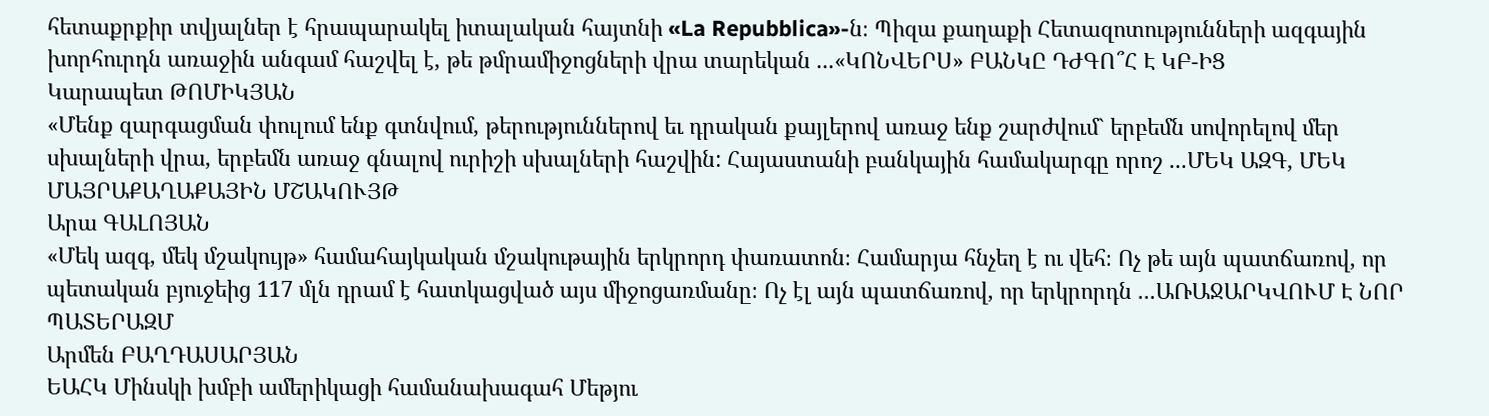հետաքրքիր տվյալներ է հրապարակել իտալական հայտնի «La Repubblica»-ն։ Պիզա քաղաքի Հետազոտությունների ազգային խորհուրդն առաջին անգամ հաշվել է, թե թմրամիջոցների վրա տարեկան ...«ԿՈՆՎԵՐՍ» ԲԱՆԿԸ ԴԺԳՈ՞Հ Է ԿԲ-ԻՑ
Կարապետ ԹՈՄԻԿՅԱՆ
«Մենք զարգացման փուլում ենք գտնվում, թերություններով եւ դրական քայլերով առաջ ենք շարժվում` երբեմն սովորելով մեր սխալների վրա, երբեմն առաջ գնալով ուրիշի սխալների հաշվին: Հայաստանի բանկային համակարգը որոշ ...ՄԵԿ ԱԶԳ, ՄԵԿ ՄԱՅՐԱՔԱՂԱՔԱՅԻՆ ՄՇԱԿՈՒՅԹ
Արա ԳԱԼՈՅԱՆ
«Մեկ ազգ, մեկ մշակույթ» համահայկական մշակութային երկրորդ փառատոն։ Համարյա հնչեղ է ու վեհ։ Ոչ թե այն պատճառով, որ պետական բյուջեից 117 մլն դրամ է հատկացված այս միջոցառմանը։ Ոչ էլ այն պատճառով, որ երկրորդն ...ԱՌԱՋԱՐԿՎՈՒՄ Է ՆՈՐ ՊԱՏԵՐԱԶՄ
Արմեն ԲԱՂԴԱՍԱՐՅԱՆ
ԵԱՀԿ Մինսկի խմբի ամերիկացի համանախագահ Մեթյու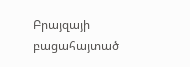Բրայզայի բացահայտած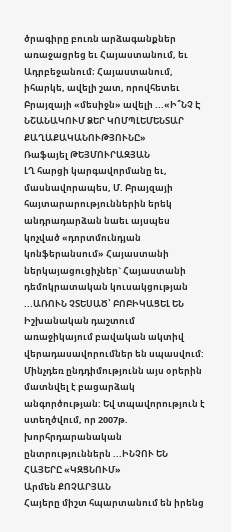ծրագիրը բուռն արձագանքներ առաջացրեց եւ Հայաստանում, եւ Ադրբեջանում։ Հայաստանում, իհարկե, ավելի շատ, որովհետեւ Բրայզայի «մեսիջն» ավելի ...«Ի՞ՆՉ Է ՆՇԱՆԱԿՈՒՄ ՁԵՐ ԿՈՄՊԼԵՄԵՆՏԱՐ ՔԱՂԱՔԱԿԱՆՈՒԹՅՈՒՆԸ»
Ռաֆայել ԹԵՅՄՈՒՐԱԶՅԱՆ
ԼՂ հարցի կարգավորմանը եւ, մասնավորապես, Մ. Բրայզայի հայտարարություններին երեկ անդրադարձան նաեւ այսպես կոչված «դորտմունդյան կոնֆերանսում» Հայաստանի ներկայացուցիչներ` Հայաստանի դեմոկրատական կուսակցության ...ԱՌՈՒՆ ՉՏԵՍԱԾ՝ ԲՈԲԻԿԱՑԵԼ ԵՆ
Իշխանական դաշտում առաջիկայում բավական ակտիվ վերադասավորումներ են սպասվում: Մինչդեռ ընդդիմությունն այս օրերին մատնվել է բացարձակ անգործության: Եվ տպավորություն է ստեղծվում, որ 2007թ. խորհրդարանական ընտրություններն ...ԻՆՉՈՒ ԵՆ ՀԱՅԵՐԸ «ԿԶՑՆՈՒՄ»
Արմեն ՔՈՉԱՐՅԱՆ
Հայերը միշտ հպարտանում են իրենց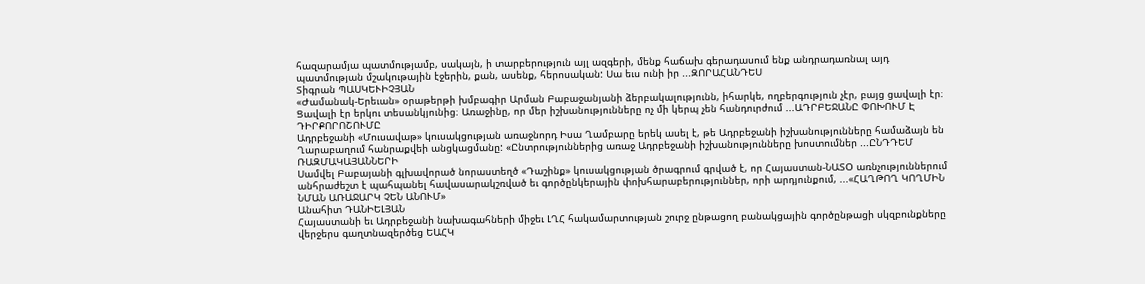հազարամյա պատմությամբ, սակայն, ի տարբերություն այլ ազգերի, մենք հաճախ գերադասում ենք անդրադառնալ այդ պատմության մշակութային էջերին, քան, ասենք, հերոսական: Սա եւս ունի իր ...ԶՈՐԱՀԱՆԴԵՍ
Տիգրան ՊԱՍԿԵՒԻՉՅԱՆ
«Ժամանակ-Երեւան» օրաթերթի խմբագիր Արման Բաբաջանյանի ձերբակալությունն, իհարկե, ողբերգություն չէր, բայց ցավալի էր։ Ցավալի էր երկու տեսանկյունից։ Առաջինը, որ մեր իշխանությունները ոչ մի կերպ չեն հանդուրժում ...ԱԴՐԲԵՋԱՆԸ ՓՈԽՈՒՄ Է ԴԻՐՔՈՐՈՇՈՒՄԸ
Ադրբեջանի «Մուսավաթ» կուսակցության առաջնորդ Իսա Ղամբարը երեկ ասել է, թե Ադրբեջանի իշխանությունները համաձայն են Ղարաբաղում հանրաքվեի անցկացմանը: «Ընտրություններից առաջ Ադրբեջանի իշխանությունները խոստումներ ...ԸՆԴԴԵՄ ՌԱԶՄԱԿԱՅԱՆՆԵՐԻ
Սամվել Բաբայանի գլխավորած նորաստեղծ «Դաշինք» կուսակցության ծրագրում գրված է, որ Հայաստան-ՆԱՏՕ առնչություններում անհրաժեշտ է պահպանել հավասարակշռված եւ գործընկերային փոխհարաբերություններ, որի արդյունքում, ...«ՀԱՂԹՈՂ ԿՈՂՄԻՆ ՆՄԱՆ ԱՌԱՋԱՐԿ ՉԵՆ ԱՆՈՒՄ»
Անահիտ ԴԱՆԻԵԼՅԱՆ
Հայաստանի եւ Ադրբեջանի նախագահների միջեւ ԼՂՀ հակամարտության շուրջ ընթացող բանակցային գործընթացի սկզբունքները վերջերս գաղտնազերծեց ԵԱՀԿ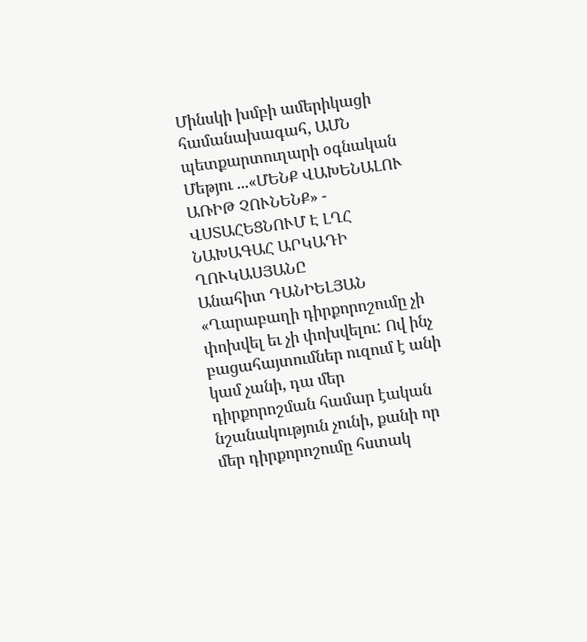Մինսկի խմբի ամերիկացի համանախագահ, ԱՄՆ պետքարտուղարի օգնական Մեթյու ...«ՄԵՆՔ ՎԱԽԵՆԱԼՈՒ ԱՌԻԹ ՉՈՒՆԵՆՔ» - ՎՍՏԱՀԵՑՆՈՒՄ Է ԼՂՀ ՆԱԽԱԳԱՀ ԱՐԿԱԴԻ ՂՈՒԿԱՍՅԱՆԸ
Անահիտ ԴԱՆԻԵԼՅԱՆ
«Ղարաբաղի դիրքորոշումը չի փոխվել եւ չի փոխվելու: Ով ինչ բացահայտումներ ուզում է անի կամ չանի, դա մեր դիրքորոշման համար էական նշանակություն չունի, քանի որ մեր դիրքորոշումը հստակ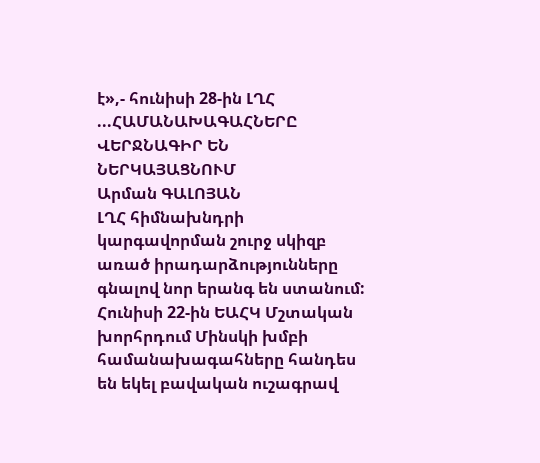է»,- հունիսի 28-ին ԼՂՀ ...ՀԱՄԱՆԱԽԱԳԱՀՆԵՐԸ ՎԵՐՋՆԱԳԻՐ ԵՆ ՆԵՐԿԱՅԱՑՆՈՒՄ
Արման ԳԱԼՈՅԱՆ
ԼՂՀ հիմնախնդրի կարգավորման շուրջ սկիզբ առած իրադարձությունները գնալով նոր երանգ են ստանում: Հունիսի 22-ին ԵԱՀԿ Մշտական խորհրդում Մինսկի խմբի համանախագահները հանդես են եկել բավական ուշագրավ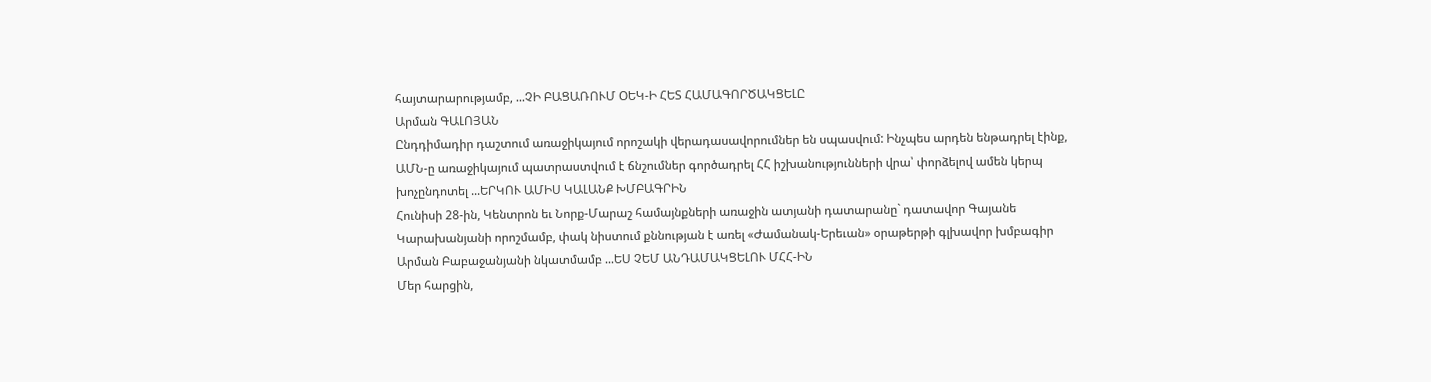հայտարարությամբ, ...ՉԻ ԲԱՑԱՌՈՒՄ ՕԵԿ-Ի ՀԵՏ ՀԱՄԱԳՈՐԾԱԿՑԵԼԸ
Արման ԳԱԼՈՅԱՆ
Ընդդիմադիր դաշտում առաջիկայում որոշակի վերադասավորումներ են սպասվում: Ինչպես արդեն ենթադրել էինք, ԱՄՆ-ը առաջիկայում պատրաստվում է ճնշումներ գործադրել ՀՀ իշխանությունների վրա՝ փորձելով ամեն կերպ խոչընդոտել ...ԵՐԿՈՒ ԱՄԻՍ ԿԱԼԱՆՔ ԽՄԲԱԳՐԻՆ
Հունիսի 28-ին, Կենտրոն եւ Նորք-Մարաշ համայնքների առաջին ատյանի դատարանը` դատավոր Գայանե Կարախանյանի որոշմամբ, փակ նիստում քննության է առել «Ժամանակ-Երեւան» օրաթերթի գլխավոր խմբագիր Արման Բաբաջանյանի նկատմամբ ...ԵՍ ՉԵՄ ԱՆԴԱՄԱԿՑԵԼՈՒ ՄՀՀ-ԻՆ
Մեր հարցին,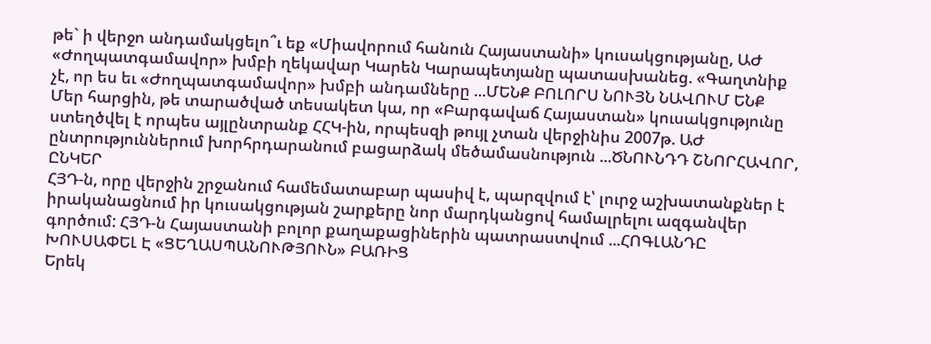թե` ի վերջո անդամակցելո՞ւ եք «Միավորում հանուն Հայաստանի» կուսակցությանը, ԱԺ «Ժողպատգամավոր» խմբի ղեկավար Կարեն Կարապետյանը պատասխանեց. «Գաղտնիք չէ, որ ես եւ «Ժողպատգամավոր» խմբի անդամները ...ՄԵՆՔ ԲՈԼՈՐՍ ՆՈՒՅՆ ՆԱՎՈՒՄ ԵՆՔ
Մեր հարցին, թե տարածված տեսակետ կա, որ «Բարգավաճ Հայաստան» կուսակցությունը ստեղծվել է որպես այլընտրանք ՀՀԿ-ին, որպեսզի թույլ չտան վերջինիս 2007թ. ԱԺ ընտրություններում խորհրդարանում բացարձակ մեծամասնություն ...ԾՆՈՒՆԴԴ ՇՆՈՐՀԱՎՈՐ, ԸՆԿԵՐ
ՀՅԴ-ն, որը վերջին շրջանում համեմատաբար պասիվ է, պարզվում է՝ լուրջ աշխատանքներ է իրականացնում իր կուսակցության շարքերը նոր մարդկանցով համալրելու ազգանվեր գործում: ՀՅԴ-ն Հայաստանի բոլոր քաղաքացիներին պատրաստվում ...ՀՈԳԼԱՆԴԸ ԽՈՒՍԱՓԵԼ Է «ՑԵՂԱՍՊԱՆՈՒԹՅՈՒՆ» ԲԱՌԻՑ
Երեկ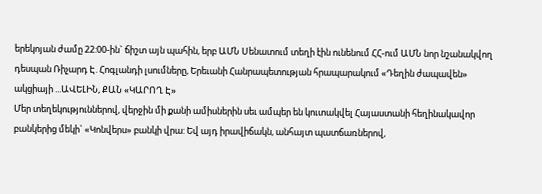երեկոյան ժամը 22:00-ին` ճիշտ այն պահին, երբ ԱՄՆ Սենատում տեղի էին ունենում ՀՀ-ում ԱՄՆ նոր նշանակվող դեսպան Ռիչարդ Է. Հոգլանդի լսումները, Երեւանի Հանրապետության հրապարակում «Դեղին ժապավեն» ակցիայի ...ԱՎԵԼԻՆ, ՔԱՆ «ԿԱՐՈՂ Է»
Մեր տեղեկություններով, վերջին մի քանի ամիսներին սեւ ամպեր են կուտակվել Հայաստանի հեղինակավոր բանկերից մեկի` «Կոնվերս» բանկի վրա: Եվ այդ իրավիճակն, անհայտ պատճառներով,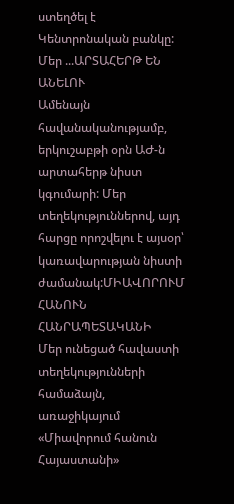ստեղծել է Կենտրոնական բանկը: Մեր ...ԱՐՏԱՀԵՐԹ ԵՆ ԱՆԵԼՈՒ
Ամենայն հավանականությամբ, երկուշաբթի օրն ԱԺ-ն արտահերթ նիստ կգումարի: Մեր տեղեկություններով, այդ հարցը որոշվելու է այսօր՝ կառավարության նիստի ժամանակ:ՄԻԱՎՈՐՈՒՄ ՀԱՆՈՒՆ ՀԱՆՐԱՊԵՏԱԿԱՆԻ
Մեր ունեցած հավաստի տեղեկությունների համաձայն, առաջիկայում «Միավորում հանուն Հայաստանի»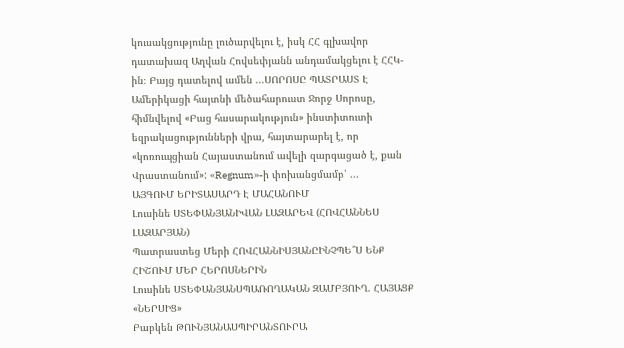կուսակցությունը լուծարվելու է, իսկ ՀՀ գլխավոր դատախազ Աղվան Հովսեփյանն անդամակցելու է ՀՀԿ-ին։ Բայց դատելով ամեն ...ՍՈՐՈՍԸ ՊԱՏՐԱՍՏ Է
Ամերիկացի հայտնի մեծահարուստ Ջորջ Սորոսը, հիմնվելով «Բաց հասարակություն» ինստիտուտի եզրակացությունների վրա, հայտարարել է, որ «կոռուպցիան Հայաստանում ավելի զարգացած է, քան Վրաստանում»: «Regnum»-ի փոխանցմամբ՝ ...
ԱՅԳՈՒՄ ԵՐԻՏԱՍԱՐԴ Է ՄԱՀԱՆՈՒՄ
Լուսինե ՍՏԵՓԱՆՅԱՆԻՎԱՆ ԼԱԶԱՐԵՎ (ՀՈՎՀԱՆՆԵՍ ԼԱԶԱՐՅԱՆ)
Պատրաստեց Մերի ՀՈՎՀԱՆՆԻՍՅԱՆԸԻՆՉՊԵ՞Ս ԵՆՔ ՀԻՇՈՒՄ ՄԵՐ ՀԵՐՈՍՆԵՐԻՆ
Լուսինե ՍՏԵՓԱՆՅԱՆՍՊԱՌՈՂԱԿԱՆ ԶԱՄԲՅՈՒՂ. ՀԱՅԱՑՔ «ՆԵՐՍԻՑ»
Բաբկեն ԹՈՒՆՅԱՆԱՍՊԻՐԱՆՏՈՒՐԱ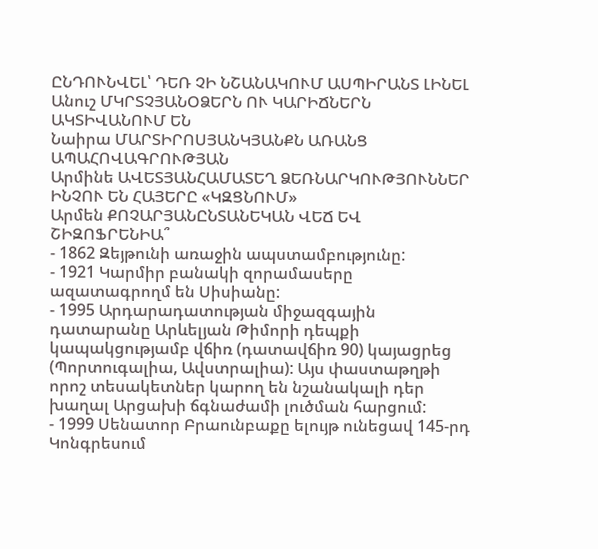ԸՆԴՈՒՆՎԵԼ՝ ԴԵՌ ՉԻ ՆՇԱՆԱԿՈՒՄ ԱՍՊԻՐԱՆՏ ԼԻՆԵԼ
Անուշ ՄԿՐՏՉՅԱՆՕՁԵՐՆ ՈՒ ԿԱՐԻՃՆԵՐՆ ԱԿՏԻՎԱՆՈՒՄ ԵՆ
Նաիրա ՄԱՐՏԻՐՈՍՅԱՆԿՅԱՆՔՆ ԱՌԱՆՑ ԱՊԱՀՈՎԱԳՐՈՒԹՅԱՆ
Արմինե ԱՎԵՏՅԱՆՀԱՄԱՏԵՂ ՁԵՌՆԱՐԿՈՒԹՅՈՒՆՆԵՐ
ԻՆՉՈՒ ԵՆ ՀԱՅԵՐԸ «ԿԶՑՆՈՒՄ»
Արմեն ՔՈՉԱՐՅԱՆԸՆՏԱՆԵԿԱՆ ՎԵՃ ԵՎ ՇԻԶՈՖՐԵՆԻԱ՞
- 1862 Զեյթունի առաջին ապստամբությունը:
- 1921 Կարմիր բանակի զորամասերը ազատագրողմ են Սիսիանը:
- 1995 Արդարադատության միջազգային դատարանը Արևելյան Թիմորի դեպքի կապակցությամբ վճիռ (դատավճիռ 90) կայացրեց (Պորտուգալիա, Ավստրալիա): Այս փաստաթղթի որոշ տեսակետներ կարող են նշանակալի դեր խաղալ Արցախի ճգնաժամի լուծման հարցում:
- 1999 Սենատոր Բրաունբաքը ելույթ ունեցավ 145-րդ Կոնգրեսում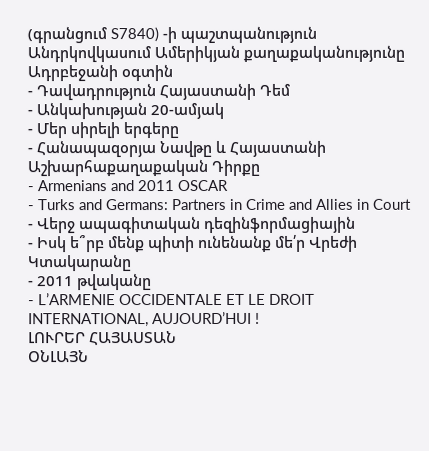(գրանցում S7840) -ի պաշտպանություն Անդրկովկասում Ամերիկյան քաղաքականությունը Ադրբեջանի օգտին
- Դավադրություն Հայաստանի Դեմ
- Անկախության 20-ամյակ
- Մեր սիրելի երգերը
- Հանապազօրյա Նավթը և Հայաստանի Աշխարհաքաղաքական Դիրքը
- Armenians and 2011 OSCAR
- Turks and Germans: Partners in Crime and Allies in Court
- Վերջ ապագիտական դեզինֆորմացիային
- Իսկ ե՞րբ մենք պիտի ունենանք մե՛ր Վրեժի Կտակարանը
- 2011 թվականը
- L’ARMENIE OCCIDENTALE ET LE DROIT INTERNATIONAL, AUJOURD’HUI !
ԼՈՒՐԵՐ ՀԱՅԱՍՏԱՆ
ՕՆԼԱՅՆ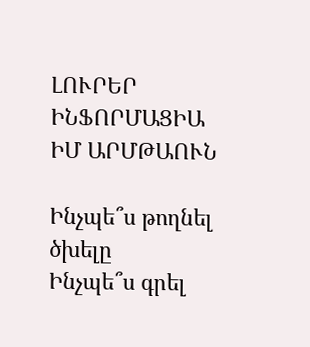ԼՈՒՐԵՐ
ԻՆՖՈՐՄԱՑԻԱ
ԻՄ ԱՐՄԹԱՈՒՆ

Ինչպե՞ս թողնել ծխելը
Ինչպե՞ս գրել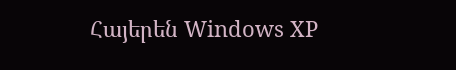Հայերեն Windows XP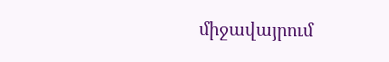միջավայրում